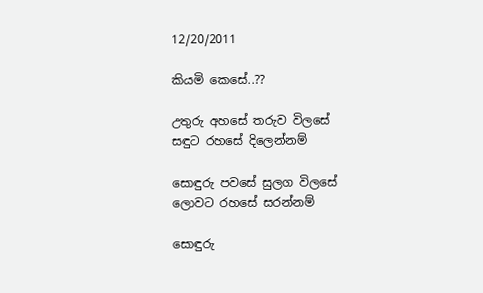12/20/2011

කියමි කෙසේ..??

උතුරු අහසේ තරුව විලසේ
සඳුට රහසේ දිලෙන්නම්

සොඳුරු පවසේ සුලග විලසේ
ලොවට රහසේ සරන්නම්

සොඳුරු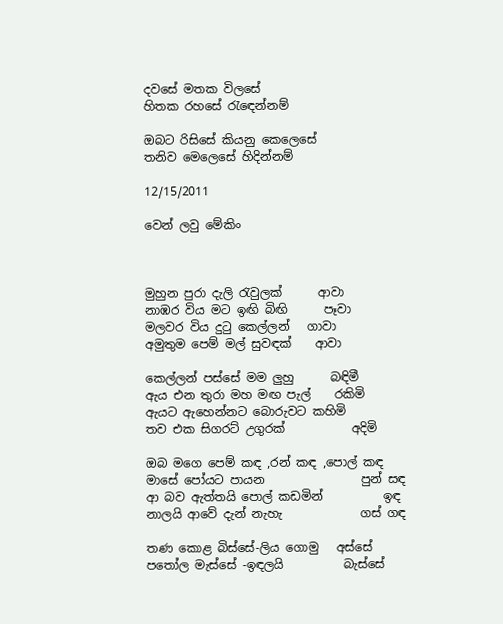දවසේ මතක විලසේ
හිතක රහසේ රැඳෙන්නම්

ඔබට රිසිසේ කියනු කෙලෙසේ
තනිව මෙලෙසේ හිදින්නම්

12/15/2011

වෙන් ලවු මේකිං



මුහුන පුරා දැලි රැවුලක්      ආවා
නාඹර විය මට ඉඟි බිඟි      පෑවා
මලවර විය දුටු කෙල්ලන්   ගාවා
අමුතුම පෙම් මල් සුවඳක්    ආවා

කෙල්ලන් පස්සේ මම ලුහු      බඳිමී
ඇය එන තුරා මහ මඟ පැල්    රකිමි
ඇයට ඇහෙන්නට බොරුවට කහිමි
තව එක සිගරට් උගුරක්           අදිමි

ඔබ මගෙ පෙම් කඳ ,රන් කඳ ,පොල් කඳ
මාසේ පෝයට පායන                පුන් සඳ
ආ බව ඇත්තයි පොල් කඩමින්          ඉඳ
නාලයි ආවේ දැන් නැහැ             ගස් ගඳ

තණ කොළ බිස්සේ-ලිය ගොමු   අස්සේ
පතෝල මැස්සේ -ඉඳලයි          බැස්සේ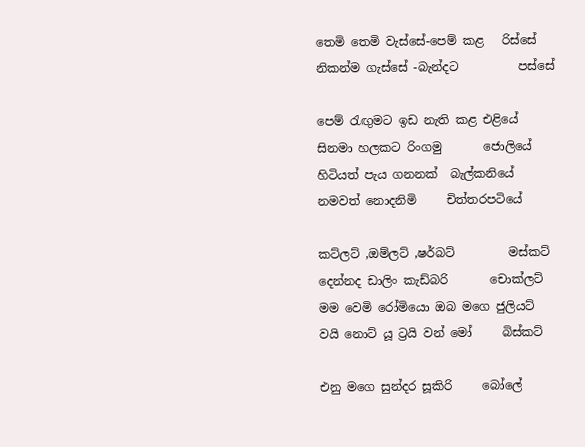තෙමි තෙමි වැස්සේ-පෙම් කළ   රිස්සේ
නිකන්ම ගැස්සේ -බැන්දට          පස්සේ

පෙම් රැඟුමට ඉඩ නැති කළ එළියේ
සිනමා හලකට රිංගමු       ජොලියේ
හිටියත් පැය ගනනක්  බැල්කනියේ
නමවත් නොදනිමි     චිත්තරපටියේ

කට්ලට් ,ඔම්ලට් ,ෂර්බට්         මස්කට්
දෙන්නද ඩාලිං කැඩ්බරි       චොක්ලට්
මම වෙමි රෝමියො ඔබ මගෙ ජුලියට්
වයි නොට් යූ ට්‍රයි වන් මෝ     බිස්කට්

එනු මගෙ සුන්දර සූකිරි     බෝලේ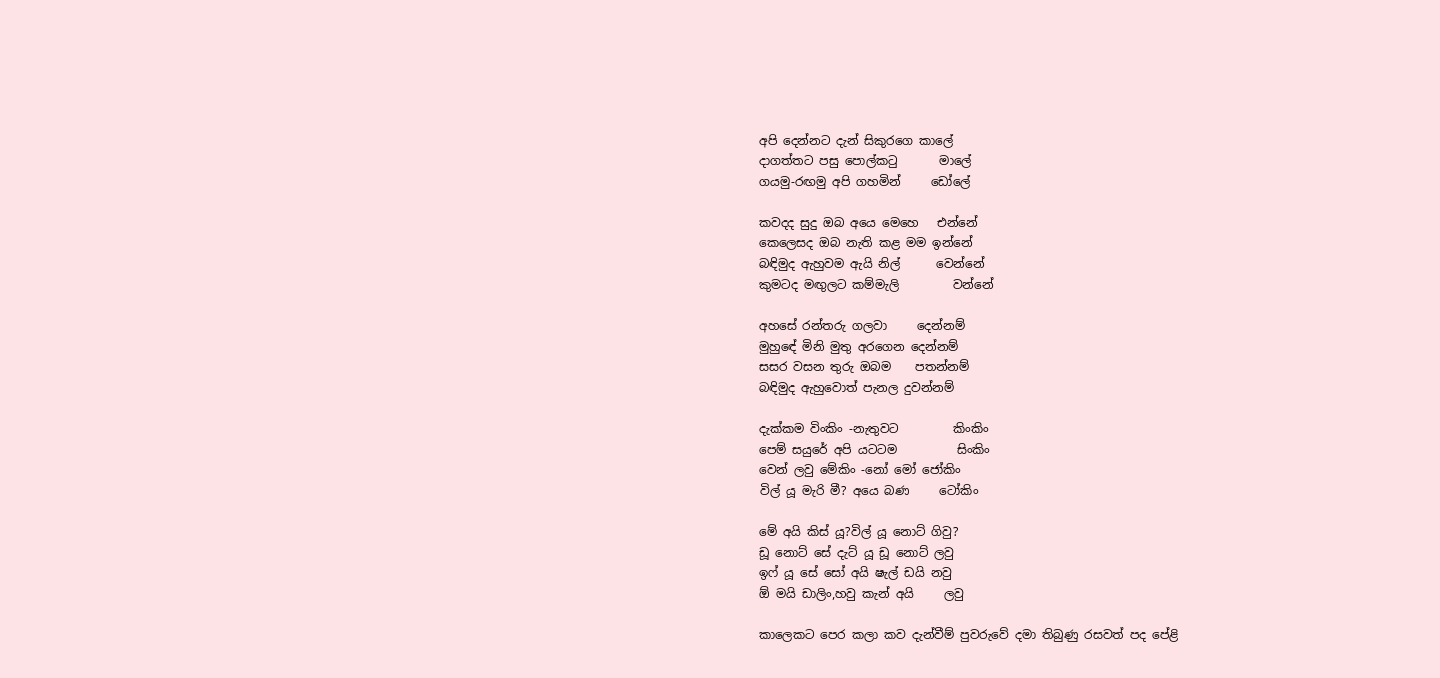අපි දෙන්නට දැන් සිකුරගෙ කාලේ
දාගත්තට පසු පොල්කටු       මාලේ
ගයමු-රඟමු අපි ගහමින්     ඩෝලේ

කවදද සුදු ඔබ අයෙ මෙහෙ   එන්නේ
කෙලෙසද ඔබ නැති කළ මම ඉන්නේ
බඳිමුද ඇහුවම ඇයි නිල්      වෙන්නේ
කුමටද මඟුලට කම්මැලි         වන්නේ

අහසේ රන්තරු ගලවා     දෙන්නම්
මුහුඳේ මිනි මුතු අරගෙන දෙන්නම්
සසර වසන තුරු ඔබම    පතන්නම්
බඳිමුද ඇහුවොත් පැනල දුවන්නම්

දැක්කම විංකිං -නැතුවට         කිංකිං
පෙම් සයුරේ අපි යටටම          සිංකිං
වෙන් ලවු මේකිං -නෝ මෝ ජෝකිං
විල් යූ මැරි මී? අයෙ බණ     ටෝකිං

මේ අයි කිස් යූ?විල් යූ නොට් ගිවු?
ඩූ නොට් සේ දැට් යූ ඩූ නොට් ලවු
ඉෆ් යූ සේ සෝ අයි ෂැල් ඩයි නවු
ඕ මයි ඩාලිං,හවු කැන් අයි     ලවු

කාලෙකට පෙර කලා කව දැන්වීම් පුවරුවේ දමා තිබුණු රසවත් පද පේළි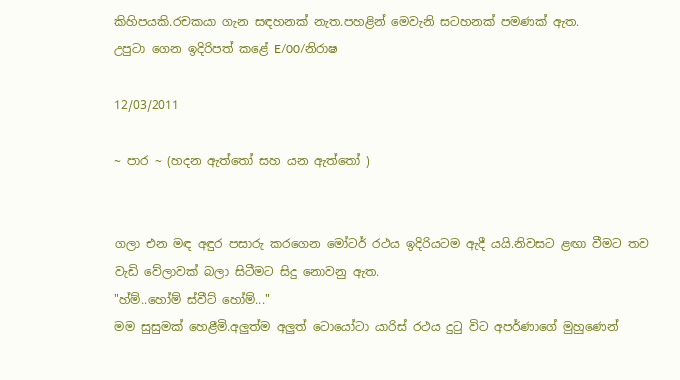කිහිපයකි.රචකයා ගැන සඳහනක් නැත.පහළින් මෙවැනි සටහනක් පමණක් ඇත.
උපුටා ගෙන ඉදිරිපත් කළේ E/00/නිරාෂ

12/03/2011

~ පාර ~ (හදන ඇත්තෝ සහ යන ඇත්තෝ )


ගලා එන මඳ අඳුර පසාරු කරගෙන මෝටර් රථය ඉදිරියටම ඇදී යයි.නිවසට ළඟා වීමට තව වැඩි වේලාවක් බලා සිටීමට සිදු නොවනු ඇත.
"හ්ම්..හෝම් ස්වීට් හෝම්..."
මම සුසුමක් හෙළීමි.අලුත්ම අලුත් ටොයෝටා යාරිස් රථය දුටු විට අපර්ණාගේ මුහුණෙන්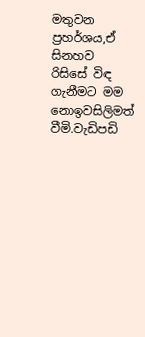මතුවන ප්‍රහර්ශය,ඒ සිනහව රිසිසේ විඳ ගැනීමට මම නොඉවසිලිමත් වීමි.වැඩිපඩි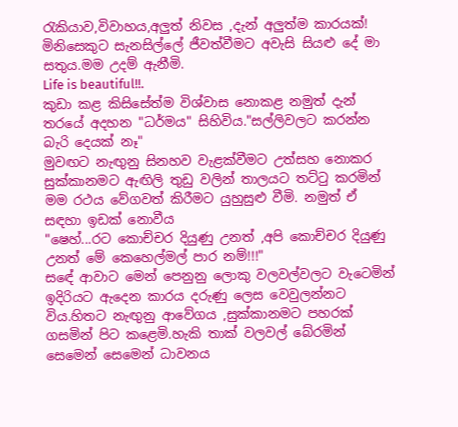රැකියාව,විවාහය,අලුත් නිවස ,දැන් අලුත්ම කාරයක්! මිනිසෙකුට සැනසිල්ලේ ජීවත්වීමට අවැසි සියළු දේ මා සතුය.මම උදම් ඇනීමි.
Life is beautiful!!.
කුඩා කළ කිසිසේත්ම විශ්වාස නොකළ නමුත් දැන් තරයේ අදහන "ධර්මය" සිහිවිය."සල්ලිවලට කරන්න බැරි දෙයක් නෑ"
මුවඟට නැඟුනු සිනහව වැළක්වීමට උත්සහ නොකර සුක්කානමට ඇඟිලි තුඩු වලින් තාලයට තට්ටු කරමින් මම රථය වේගවත් කිරීමට යුහුසුළු වීමි. නමුත් ඒ සඳහා ඉඩක් නොවීය
"ෂෙහ්...රට කොච්චර දියුණු උනත් ,අපි කොච්චර දියුණු උනත් මේ කෙහෙල්මල් පාර නම්!!!"
සඳේ ආවාට මෙන් පෙනුනු ලොකු වලවල්වලට වැටෙමින් ඉදිරියට ඇදෙන කාරය දරුණු ලෙස වෙවුලන්නට විය.හිතට නැඟුනු ආවේගය ,සුක්කානමට පහරක් ගසමින් පිට කළෙමි.හැකි තාක් වලවල් බේරමින් සෙමෙන් සෙමෙන් ධාවනය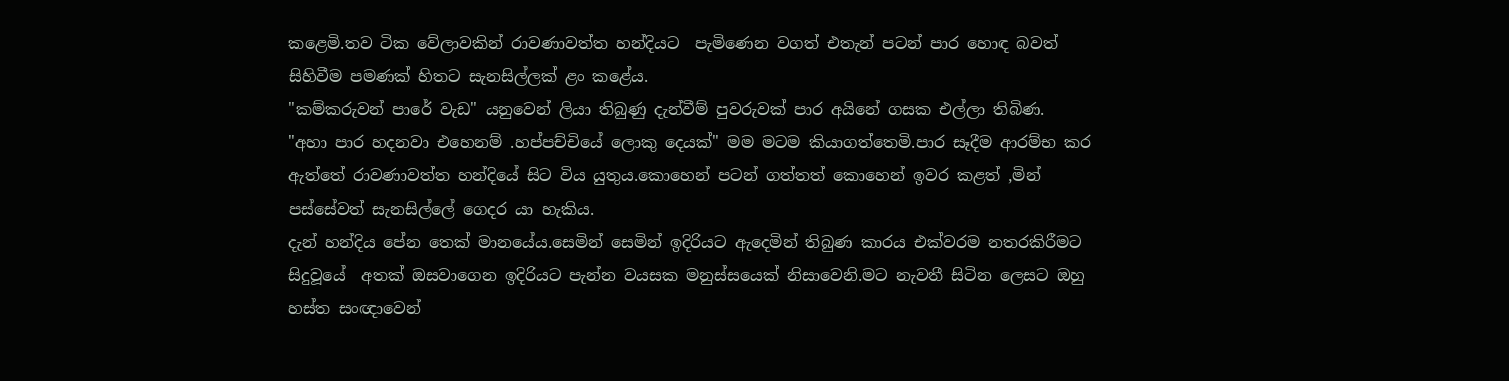කළෙමි.තව ටික වේලාවකින් රාවණාවත්ත හන්දියට  පැමිණෙන වගත් එතැන් පටන් පාර හොඳ බවත් සිහිවීම පමණක් හිතට සැනසිල්ලක් ළං කළේය.
"කම්කරුවන් පාරේ වැඩ" යනුවෙන් ලියා තිබුණු දැන්වීම් පුවරුවක් පාර අයිනේ ගසක එල්ලා තිබිණ.
"අහා පාර හදනවා එහෙනම් .හප්පච්චියේ ලොකු දෙයක්" මම මටම කියාගත්තෙමි.පාර සෑදීම ආරම්භ කර ඇත්තේ රාවණාවත්ත හන්දියේ සිට විය යුතුය.කොහෙන් පටන් ගත්තත් කොහෙන් ඉවර කළත් ,මින් පස්සේවත් සැනසිල්ලේ ගෙදර යා හැකිය.
දැන් හන්දිය පේන තෙක් මානයේය.සෙමින් සෙමින් ඉදිරියට ඇදෙමින් තිබුණ කාරය එක්වරම නතරකිරීමට සිදුවූයේ  අතක් ඔසවාගෙන ඉදිරියට පැන්න වයසක මනුස්සයෙක් නිසාවෙනි.මට නැවතී සිටින ලෙසට ඔහු හස්ත සංඥාවෙන්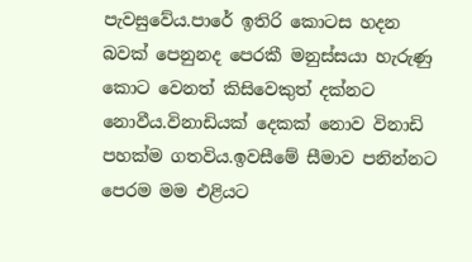පැවසුවේය.පාරේ ඉතිරි කොටස හදන බවක් පෙනුනද පෙරකී මනුස්සයා හැරුණු කොට වෙනත් කිසිවෙකුත් දක්නට නොවීය.විනාඩියක් දෙකක් නොව විනාඩි පහක්ම ගතවිය.ඉවසීමේ සීමාව පනින්නට පෙරම මම එළියට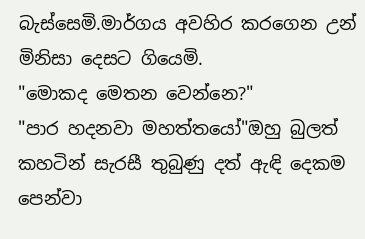බැස්සෙමි.මාර්ගය අවහිර කරගෙන උන් මිනිසා දෙසට ගියෙමි.
"මොකද මෙතන වෙන්නෙ?"
"පාර හදනවා මහත්තයෝ"ඔහු බුලත් කහටින් සැරසී තුබුණු දත් ඇඳි දෙකම පෙන්වා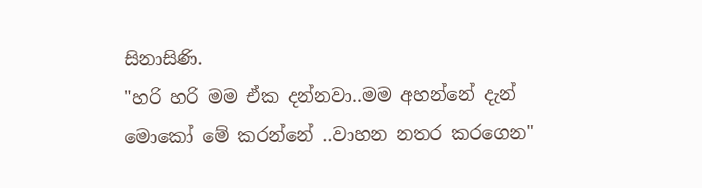සිනාසිණි.
"හරි හරි මම ඒක දන්නවා..මම අහන්නේ දැන් මොකෝ මේ කරන්නේ ..වාහන නතර කරගෙන"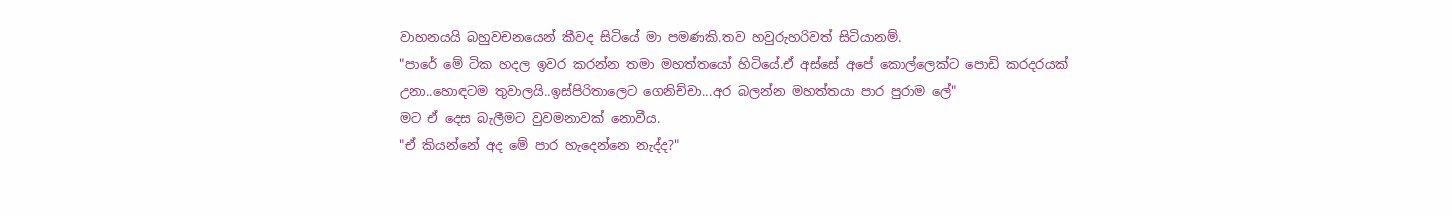වාහනයයි බහුවචනයෙන් කීවද සිටියේ මා පමණකි.තව හවුරුහරිවත් සිටියානම්.
"පාරේ මේ ටික හදල ඉවර කරන්න තමා මහත්තයෝ හිටියේ.ඒ අස්සේ අපේ කොල්ලෙක්ට පොඩි කරදරයක් උනා..හොඳටම තුවාලයි..ඉස්පිරිතාලෙට ගෙනිච්චා...අර බලන්න මහත්තයා පාර පුරාම ලේ"
මට ඒ දෙස බැලීමට වුවමනාවක් නොවීය.
"ඒ කියන්නේ අද මේ පාර හැදෙන්නෙ නැද්ද?"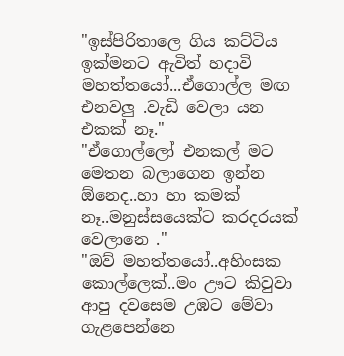"ඉස්පිරිතාලෙ ගිය කට්ටිය  ඉක්මනට ඇවිත් හදාවි මහත්තයෝ...ඒගොල්ල මඟ එනවලු .වැඩි වෙලා යන එකක් නෑ."
"ඒගොල්ලෝ එනකල් මට මෙතන බලාගෙන ඉන්න ඕනෙද..හා හා කමක් නෑ..මනුස්සයෙක්ට කරදරයක් වෙලානෙ ."
"ඔව් මහත්තයෝ..අහිංසක කොල්ලෙක්..මං ඌට කිවුවා ආපු දවසෙම උඹට මේවා ගැළපෙන්නෙ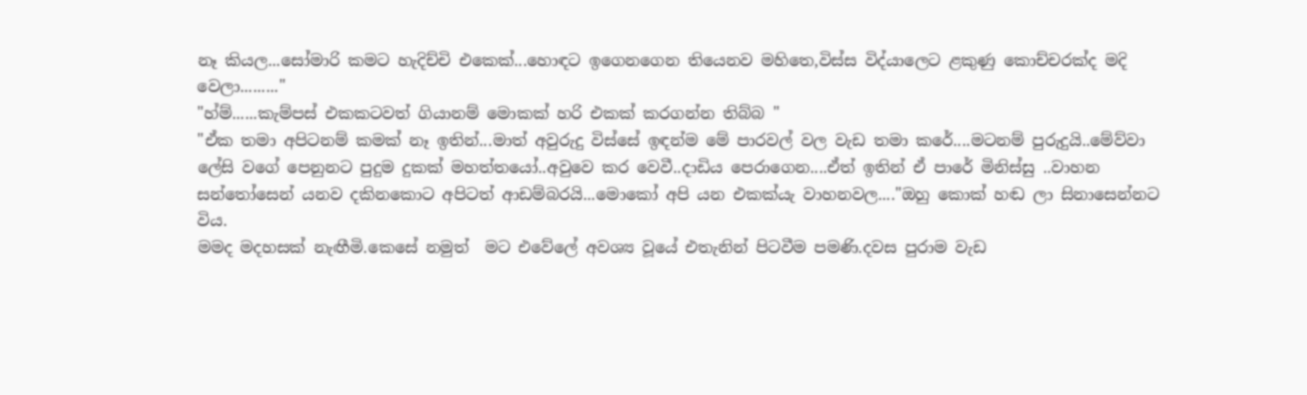නෑ කියල...සෝමාරි කමට හැදිච්චි එකෙක්...හොඳට ඉගෙනගෙන තියෙනව මහිතෙ,විස්ස විද්යාලෙට ළකුණු කොච්චරක්ද මදි වෙලා........."
"හ්ම්......කැම්පස් එකකටවත් ගියානම් මොකක් හරි එකක් කරගන්න තිබ්බ "
"ඒක තමා අපිටනම් කමක් නෑ ඉතින්...මාත් අවුරුදු විස්සේ ඉඳන්ම මේ පාරවල් වල වැඩ තමා කරේ....මටනම් පුරුදුයි..මේව්වා ලේසි වගේ පෙනුනට පුදුම දුකක් මහත්තයෝ..අවුවෙ කර වෙවී..දාඩිය පෙරාගෙන....ඒත් ඉතින් ඒ පාරේ මිනිස්සු ..වාහන සන්තෝසෙන් යනව දකිනකොට අපිටත් ආඩම්බරයි...මොකෝ අපි යන එකක්යැ වාහනවල...."ඔහු කොක් හඬ ලා සිනාසෙන්නට විය.
මමද මදහසක් නැඟීමි.කෙසේ නමුත්  මට එවේලේ අවශ්‍ය වූයේ එතැනින් පිටවීම පමණි.දවස පුරාම වැඩ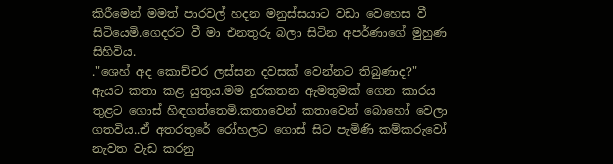කිරීමෙන් මමත් පාරවල් හදන මනුස්සයාට වඩා වෙහෙස වී සිටියෙමි.ගෙදරට වී මා එනතුරු බලා සිටින අපර්ණාගේ මුහුණ සිහිවිය.
."ශෙහ් අද කොච්චර ලස්සන දවසක් වෙන්නට තිබුණාද?"
ඇයට කතා කළ යුතුය.මම දුරකතන ඇමතුමක් ගෙන කාරය තුළට ගොස් හිඳගත්තෙමි.කතාවෙන් කතාවෙන් බොහෝ වෙලා ගතවිය..ඒ අතරතුරේ රෝහලට ගොස් සිට පැමිණි කම්කරුවෝ නැවත වැඩ කරනු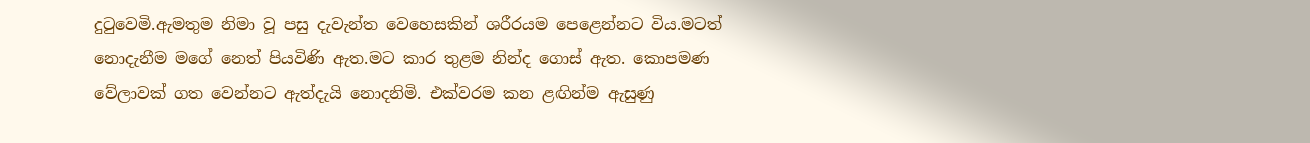දුටුවෙමි.ඇමතුම නිමා වූ පසු දැවැන්ත වෙහෙසකින් ශරීරයම පෙළෙන්නට විය.මටත් නොදැනීම මගේ නෙත් පියවිණි ඇත.මට කාර තුළම නින්ද ගොස් ඇත. කොපමණ වේලාවක් ගත වෙන්නට ඇත්දැයි නොදනිමි. එක්වරම කන ළඟින්ම ඇසුණු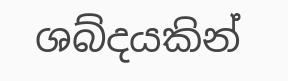ශබ්දයකින්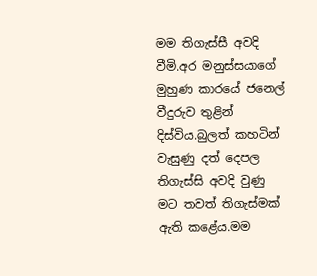මම තිගැස්සී අවදි වීමි.අර මනුස්සයාගේ මුහුණ කාරයේ ජනෙල් වීදුරුව තුළින් දිස්විය.බුලත් කහටින් වැසුණු දත් දෙපල තිගැස්සි අවදි වුණු මට තවත් තිගැස්මක් ඇති කළේය.මම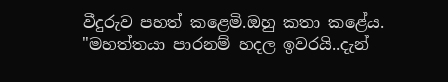වීදුරුව පහත් කළෙමි.ඔහු කතා කළේය.
"මහත්තයා පාරනම් හදල ඉවරයි..දැන්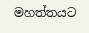මහත්තයට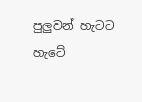පුලුවන් හැටට හැටේ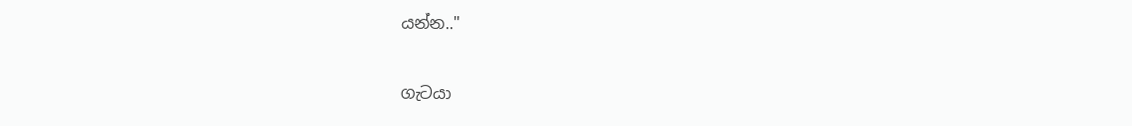යන්න.."

ගැටයා